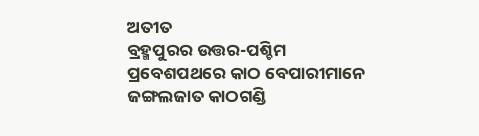ଅତୀତ
ବ୍ରହ୍ମପୁରର ଉତ୍ତର-ପଶ୍ଚିମ ପ୍ରବେଶପଥରେ କାଠ ବେପାରୀମାନେ ଜଙ୍ଗଲଜାତ କାଠଗଣ୍ଡି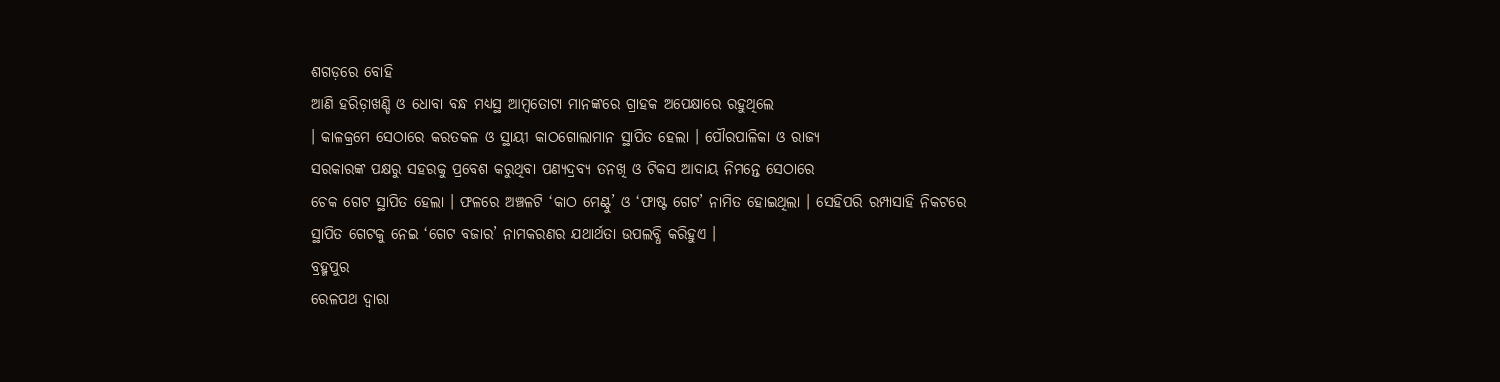ଶଗଡ଼ରେ ବୋହି
ଆଣି ହରିଡ଼ାଖଣ୍ଡି ଓ ଧୋବା ବନ୍ଧ ମଧ୍ୟସ୍ଥ ଆମ୍ୱତୋଟା ମାନଙ୍କରେ ଗ୍ରାହକ ଅପେକ୍ଷାରେ ରହୁଥିଲେ
। କାଳକ୍ରମେ ସେଠାରେ କରତକଳ ଓ ସ୍ଥାୟୀ କାଠଗୋଲାମାନ ସ୍ଥାପିତ ହେଲା । ପୌରପାଳିକା ଓ ରାଜ୍ୟ
ସରକାରଙ୍କ ପକ୍ଷରୁ ସହରକୁ ପ୍ରବେଶ କରୁଥିବା ପଣ୍ୟଦ୍ରବ୍ୟ ତନଖି ଓ ଟିକସ ଆଦାୟ ନିମନ୍ତେ ସେଠାରେ
ଚେକ ଗେଟ ସ୍ଥାପିତ ହେଲା । ଫଳରେ ଅଞ୍ଚଳଟି ‘କାଠ ମେଣ୍ଟୁ’ ଓ ‘ଫାଷ୍ଟ ଗେଟ’ ନାମିତ ହୋଇଥିଲା । ସେହିପରି ରମ୍ପାସାହି ନିକଟରେ
ସ୍ଥାପିତ ଗେଟକୁ ନେଇ ‘ଗେଟ ବଜାର’ ନାମକରଣର ଯଥାର୍ଥତା ଉପଲବ୍ଧି କରିହୁଏ ।
ବ୍ରହ୍ମପୁର
ରେଳପଥ ଦ୍ୱାରା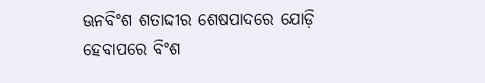ଊନବିଂଶ ଶତାଦ୍ଦୀର ଶେଷପାଦରେ ଯୋଡ଼ି ହେବାପରେ ବିଂଶ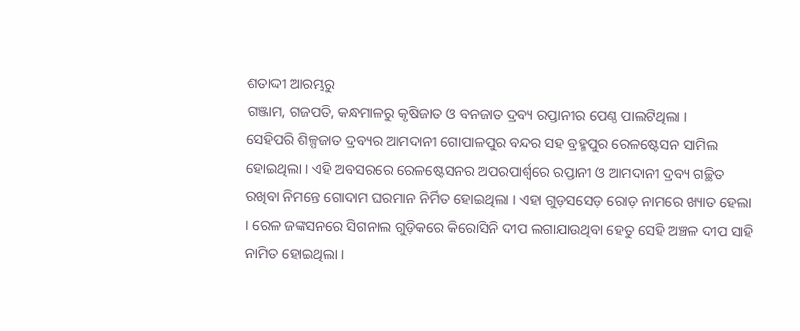ଶତାଦ୍ଦୀ ଆରମ୍ଭରୁ
ଗଞ୍ଜାମ, ଗଜପତି, କନ୍ଧମାଳରୁ କୃଷିଜାତ ଓ ବନଜାତ ଦ୍ରବ୍ୟ ରପ୍ତାନୀର ପେଣ୍ଠ ପାଲଟିଥିଲା ।
ସେହିପରି ଶିଳ୍ପଜାତ ଦ୍ରବ୍ୟର ଆମଦାନୀ ଗୋପାଳପୁର ବନ୍ଦର ସହ ବ୍ରହ୍ମପୁର ରେଳଷ୍ଟେସନ ସାମିଲ
ହୋଇଥିଲା । ଏହି ଅବସରରେ ରେଳଷ୍ଟେସନର ଅପରପାର୍ଶ୍ୱରେ ରପ୍ତାନୀ ଓ ଆମଦାନୀ ଦ୍ରବ୍ୟ ଗଚ୍ଛିତ
ରଖିବା ନିମନ୍ତେ ଗୋଦାମ ଘରମାନ ନିର୍ମିତ ହୋଇଥିଲା । ଏହା ଗୁଡ଼ସସେଡ଼ ରୋଡ଼ ନାମରେ ଖ୍ୟାତ ହେଲା
। ରେଳ ଜଙ୍କସନରେ ସିଗନାଲ ଗୁଡ଼ିକରେ କିରୋସିନି ଦୀପ ଲଗାଯାଉଥିବା ହେତୁ ସେହି ଅଞ୍ଚଳ ଦୀପ ସାହି
ନାମିତ ହୋଇଥିଲା ।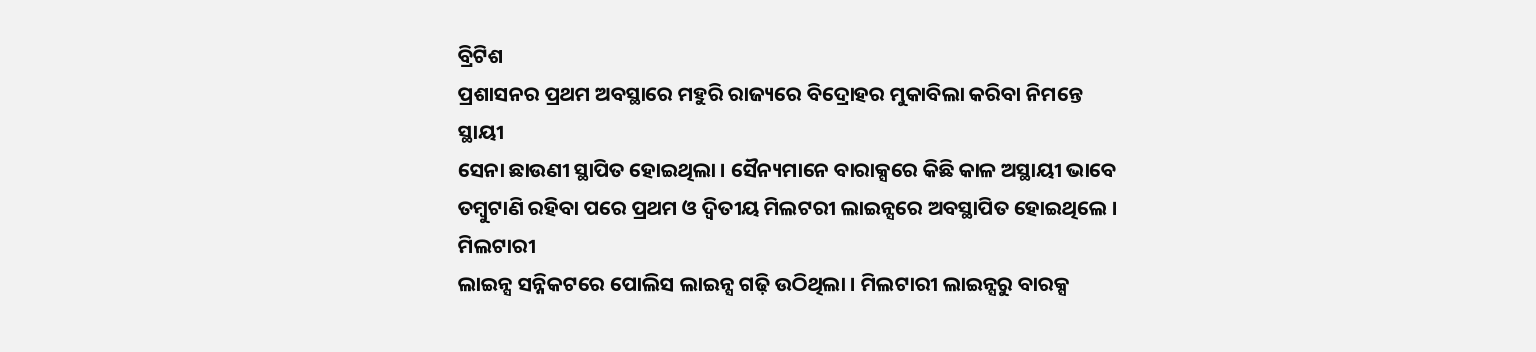ବ୍ରିଟିଶ
ପ୍ରଶାସନର ପ୍ରଥମ ଅବସ୍ଥାରେ ମହୁରି ରାଜ୍ୟରେ ବିଦ୍ରୋହର ମୁକାବିଲା କରିବା ନିମନ୍ତେ ସ୍ଥାୟୀ
ସେନା ଛାଉଣୀ ସ୍ଥାପିତ ହୋଇଥିଲା । ସୈନ୍ୟମାନେ ବାରାକ୍ସରେ କିଛି କାଳ ଅସ୍ଥାୟୀ ଭାବେ
ତମ୍ୱୁଟାଣି ରହିବା ପରେ ପ୍ରଥମ ଓ ଦ୍ୱିତୀୟ ମିଲଟରୀ ଲାଇନ୍ସରେ ଅବସ୍ଥାପିତ ହୋଇଥିଲେ । ମିଲଟାରୀ
ଲାଇନ୍ସ ସନ୍ନିକଟରେ ପୋଲିସ ଲାଇନ୍ସ ଗଢ଼ି ଉଠିଥିଲା । ମିଲଟାରୀ ଲାଇନ୍ସରୁ ବାରକ୍ସ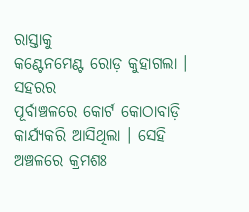ରାସ୍ତାକୁ
କଣ୍ଟେନମେଣ୍ଟ ରୋଡ଼ କୁହାଗଲା ।
ସହରର
ପୂର୍ବାଞ୍ଚଳରେ କୋର୍ଟ କୋଠାବାଡ଼ି କାର୍ଯ୍ୟକରି ଆସିଥିଲା । ସେହି ଅଞ୍ଚଳରେ କ୍ରମଶଃ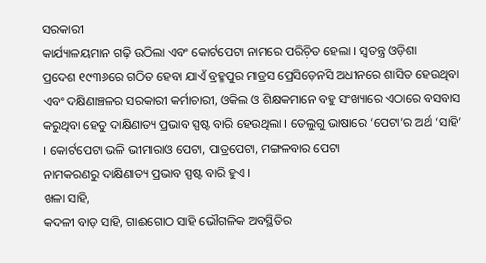ସରକାରୀ
କାର୍ଯ୍ୟାଳୟମାନ ଗଢ଼ି ଉଠିଲା ଏବଂ କୋର୍ଟପେଟା ନାମରେ ପରିଚ଼ିତ ହେଲା । ସ୍ୱତନ୍ତ୍ର ଓଡ଼ିଶା
ପ୍ରଦେଶ ୧୯୩୬ରେ ଗଠିତ ହେବା ଯାଏଁ ବ୍ରହ୍ମପୁର ମାଡ୍ରସ ପ୍ରେସିଡ଼େନସି ଅଧୀନରେ ଶାସିତ ହେଉଥିବା
ଏବଂ ଦକ୍ଷିଣାଞ୍ଚଳର ସରକାରୀ କର୍ମାଚାରୀ, ଓକିଲ ଓ ଶିକ୍ଷକମାନେ ବହୁ ସଂଖ୍ୟାରେ ଏଠାରେ ବସବାସ
କରୁଥିବା ହେତୁ ଦାକ୍ଷିଣାତ୍ୟ ପ୍ରଭାବ ସ୍ପଷ୍ଟ ବାରି ହେଉଥିଲା । ତେଲୁଗୁ ଭାଷାରେ ‘ପେଟା’ର ଅର୍ଥ ‘ସାହି’
। କୋର୍ଟପେଟା ଭଳି ଭୀମାରାଓ ପେଟା, ପାତ୍ରପେଟା, ମଙ୍ଗଳବାର ପେଟା
ନାମକରଣରୁ ଦାକ୍ଷିଣାତ୍ୟ ପ୍ରଭାବ ସ୍ପଷ୍ଟ ବାରି ହୁଏ ।
ଖଳା ସାହି,
କଦଳୀ ବାଡ଼ ସାହି, ଗାଈଗୋଠ ସାହି ଭୌଗଳିକ ଅବସ୍ଥିତିର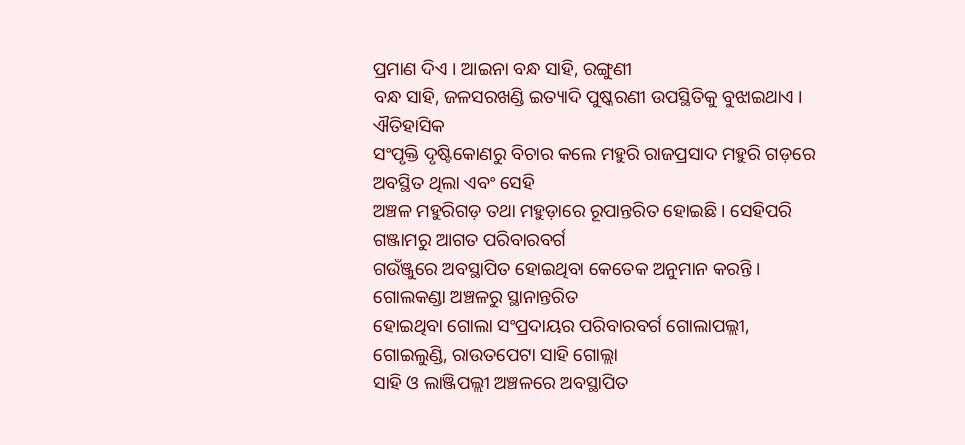ପ୍ରମାଣ ଦିଏ । ଆଇନା ବନ୍ଧ ସାହି, ରଙ୍ଗୁଣୀ
ବନ୍ଧ ସାହି, ଜଳସରଖଣ୍ଡି ଇତ୍ୟାଦି ପୁଷ୍କରଣୀ ଉପସ୍ଥିତିକୁ ବୁଝାଇଥାଏ ।
ଐତିହାସିକ
ସଂପୃକ୍ତି ଦୃଷ୍ଟିକୋଣରୁ ବିଚାର କଲେ ମହୁରି ରାଜପ୍ରସାଦ ମହୁରି ଗଡ଼ରେ ଅବସ୍ଥିତ ଥିଲା ଏବଂ ସେହି
ଅଞ୍ଚଳ ମହୁରିଗଡ଼ ତଥା ମହୁଡ଼ାରେ ରୂପାନ୍ତରିତ ହୋଇଛି । ସେହିପରି ଗଞ୍ଜାମରୁ ଆଗତ ପରିବାରବର୍ଗ
ଗଉଁଞ୍ଜୁରେ ଅବସ୍ଥାପିତ ହୋଇଥିବା କେତେକ ଅନୁମାନ କରନ୍ତି । ଗୋଲକଣ୍ଡା ଅଞ୍ଚଳରୁ ସ୍ଥାନାନ୍ତରିତ
ହୋଇଥିବା ଗୋଲା ସଂପ୍ରଦାୟର ପରିବାରବର୍ଗ ଗୋଲାପଲ୍ଲୀ, ଗୋଇଲୁଣ୍ଡି, ରାଉତପେଟା ସାହି ଗୋଲ୍ଲା
ସାହି ଓ ଲାଞ୍ଜିପଲ୍ଲୀ ଅଞ୍ଚଳରେ ଅବସ୍ଥାପିତ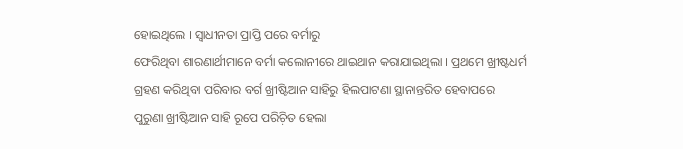ହୋଇଥିଲେ । ସ୍ୱାଧୀନତା ପ୍ରାପ୍ତି ପରେ ବର୍ମାରୁ
ଫେରିଥିବା ଶାରଣାର୍ଥୀମାନେ ବର୍ମା କଲୋନୀରେ ଥାଇଥାନ କରାଯାଇଥିଲା । ପ୍ରଥମେ ଖ୍ରୀଷ୍ଟଧର୍ମ
ଗ୍ରହଣ କରିଥିବା ପରିବାର ବର୍ଗ ଖ୍ରୀଷ୍ଟିଆନ ସାହିରୁ ହିଲପାଟଣା ସ୍ଥାନାନ୍ତରିତ ହେବାପରେ
ପୁରୁଣା ଖ୍ରୀଷ୍ଟିଆନ ସାହି ରୂପେ ପରିଚ଼ିତ ହେଲା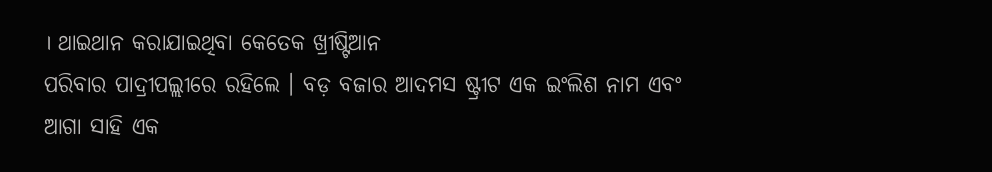। ଥାଇଥାନ କରାଯାଇଥିବା କେତେକ ଖ୍ରୀଷ୍ଟିଆନ
ପରିବାର ପାଦ୍ରୀପଲ୍ଲୀରେ ରହିଲେ । ବଡ଼ ବଜାର ଆଦମସ ଷ୍ଟ୍ରୀଟ ଏକ ଇଂଲିଶ ନାମ ଏବଂ ଆଗା ସାହି ଏକ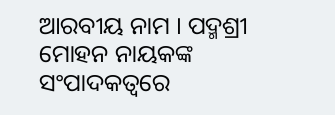ଆରବୀୟ ନାମ । ପଦ୍ମଶ୍ରୀ ମୋହନ ନାୟକଙ୍କ ସଂପାଦକତ୍ୱରେ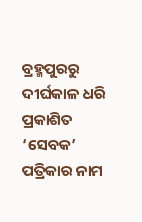ବ୍ରହ୍ମପୁରରୁ ଦୀର୍ଘକାଳ ଧରି ପ୍ରକାଶିତ
‘ସେବକ’ ପତ୍ରିକାର ନାମ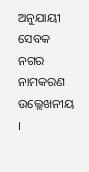ଅନୁଯାୟୀ ସେବକ ନଗର ନାମକରଣ
ଉଲ୍ଲେଖନୀୟ ।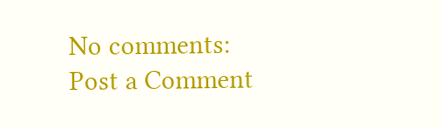No comments:
Post a Comment